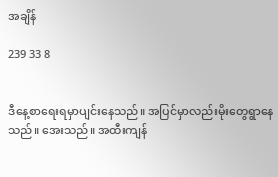အချိန်

239 33 8


ဒီနေ့စာရေးရမှာပျင်းနေသည်။ အပြင်မှာလည်းမိုးတွေရွာနေသည်။ အေးသည်။ အထီးကျန်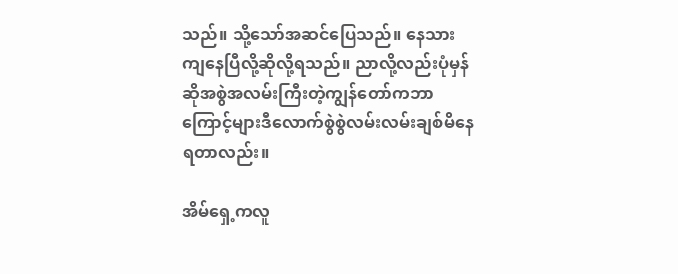သည်။ သို့သော်အဆင်ပြေသည်။ နေသားကျနေပြီလို့ဆိုလို့ရသည်။ ညာလို့လည်းပုံမှန်ဆိုအစွဲအလမ်းကြီးတဲ့ကျွန်တော်ကဘာကြောင့်များဒီလောက်စွဲစွဲလမ်းလမ်းချစ်မိနေရတာလည်း။

အိမ်ရှေ့ကလူ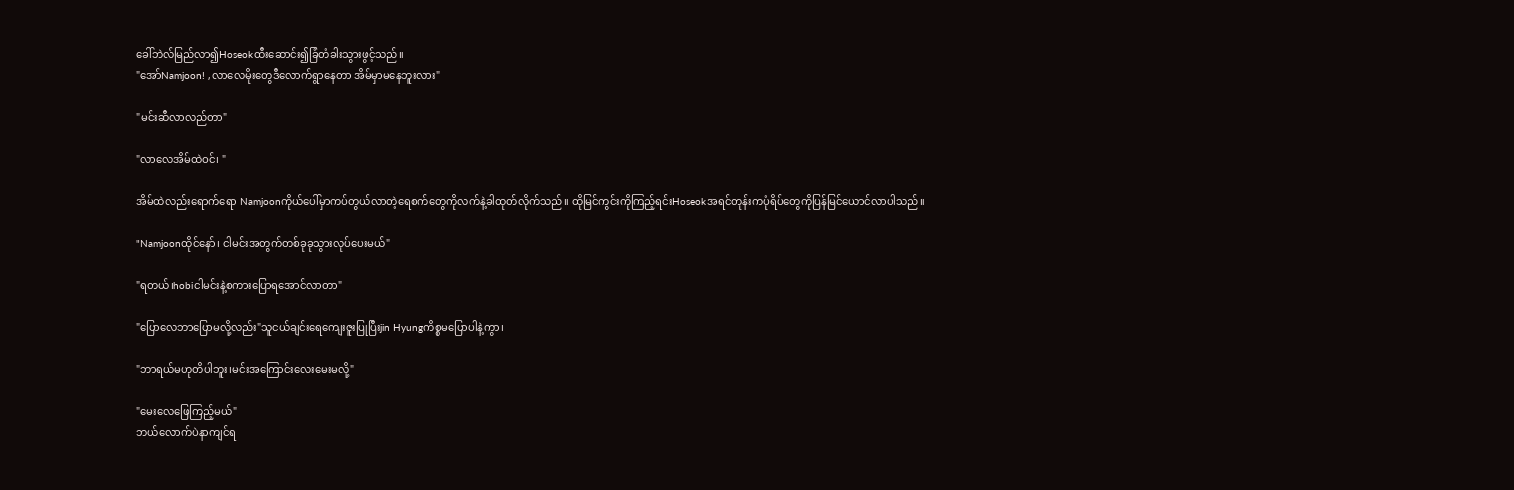ခေါ်ဘဲလ်မြည်လာ၍Hoseokထီးဆောင်း၍ခြံတံခါးသွားဖွင့်သည်။
"အော်Namjoon! ,လာလေမိုးတွေဒီလောက်ရွာနေတာ အိမ်မှာမနေဘူးလား"

"မင်းဆီလာလည်တာ"

"လာလေအိမ်ထဲဝင်၊ "

အိမ်ထဲလည်းရောက်ရော Namjoonကိုယ်ပေါ်မှာကပ်တွယ်လာတဲ့ရေစက်တွေကိုလက်နဲ့ခါထုတ်လိုက်သည်။ ထိုမြင်ကွင်းကိုကြည့်ရင်းHoseokအရင်တုန်းကပုံရိပ်တွေကိုပြန်မြင်ယောင်လာပါသည်။

"Namjoonထိုင်နော်၊ ငါမင်းအတွက်တစ်ခုခုသွားလုပ်ပေးမယ်"

"ရတယ်၊hobiငါမင်းနဲ့စကားပြောရအောင်လာတာ"

"ပြောလေဘာပြောမလို့လည်း"သူငယ်ချင်းရေကျေးဇူးပြုပြီးjin Hyungကိစ္စမပြောပါနဲ့ကွာ၊

"ဘာရယ်မဟုတိပါဘူး၊မင်းအကြောင်းလေးမေးမလို့"

"မေးလေဖြေကြည့်မယ်"
ဘယ်လောက်ပဲနာကျင်ရ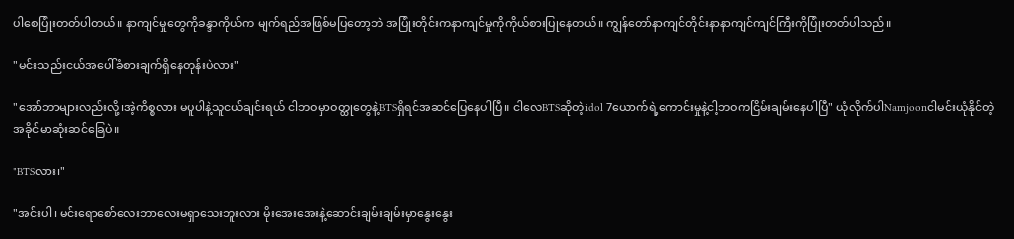ပါစေပြုံးတတ်ပါတယ်။ နာကျင်မှုတွေကိုခန္ဒာကိုယ်က မျက်ရည်အဖြစ်မပြတော့ဘဲ အပြုံးတိုင်းကနာကျင်မှုကိုကိုယ်စားပြုနေတယ်။ ကျွန်တော်နာကျင်တိုင်းနာနာကျင်ကျင်ကြီးကိုပြုံးတတ်ပါသည်။

"မင်းသည်းငယ်အပေါ်ခံစားချက်ရှိနေတုန်းပဲလား"

"အော်ဘာများလည်းလို့၊အဲ့ကိစ္စလား မပူပါနဲ့သူငယ်ချင်းရယ် ငါဘဝမှာဝတ္ထုတွေနဲ့BTSရှိရင်အဆင်ပြေနေပါပြီ။ ငါလေBTSဆိုတဲ့idol 7ယောက်ရဲ့ကောင်းမှုနဲ့ငါ့ဘဝကငြိမ်းချမ်းနေပါပြီ" ယုံလိုက်ပါNamjoonငါမင်းယုံနိုင်တဲ့အခိုင်မာဆုံးဆင်ခြေပဲ။

"BTSလား၊"

"အင်းပါ၊ မင်းရောစော်လေးဘာလေးမရှာသေးဘူးလား မိုးအေးအေးနဲ့ဆောင်းချမ်းချမ်းမှာနွေးနွေး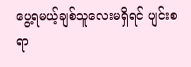ပွေ့ရမယ့်ချစ်သူလေးမရှိရင် ပျင်းစရာ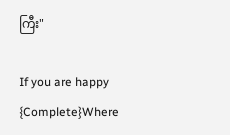ကြီး"

If you are happy {Complete}Where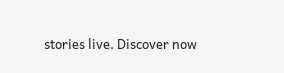stories live. Discover now